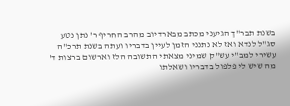בשנת תבר"ך הגיעני מכתב מבארדיוב מהרב החריף ר' נתן נטע סג"ל לנדא ואז לא נתנני הזמן לעיין בדבריו ועתה בשנת תרכ"ה עשירי למב"י עש"ק שמיני מצאתי התשובה הלז וארשום ברצות ד' מה שיש לי פלפול בדבריו ושאלתו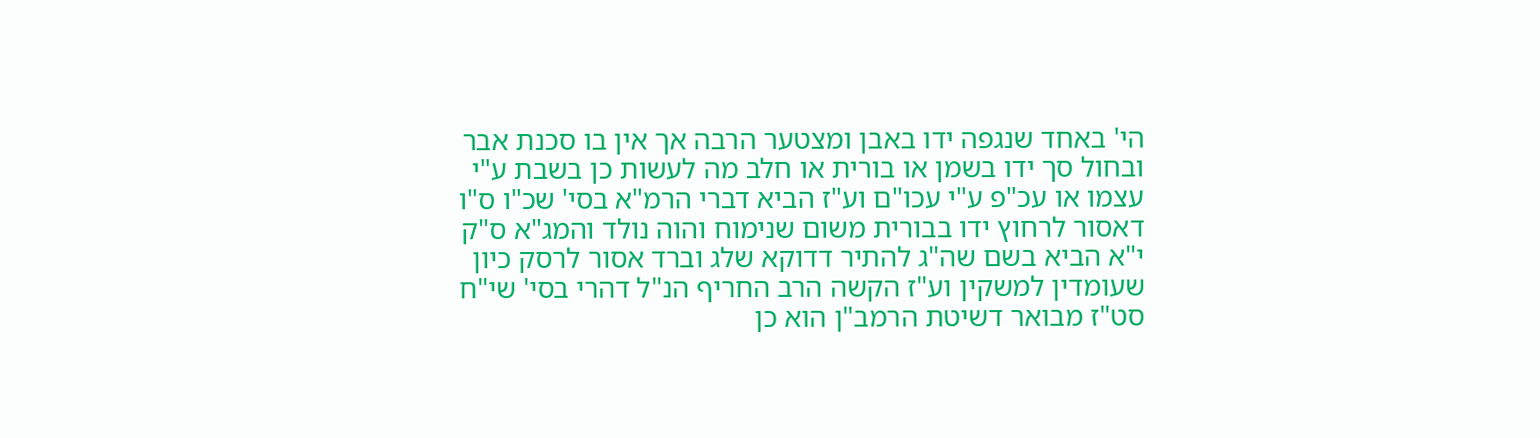הי' באחד שנגפה ידו באבן ומצטער הרבה אך אין בו סכנת אבר ובחול סך ידו בשמן או בורית או חלב מה לעשות כן בשבת ע"י עצמו או עכ"פ ע"י עכו"ם וע"ז הביא דברי הרמ"א בסי' שכ"ו ס"ו דאסור לרחוץ ידו בבורית משום שנימוח והוה נולד והמג"א ס"ק י"א הביא בשם שה"ג להתיר דדוקא שלג וברד אסור לרסק כיון שעומדין למשקין וע"ז הקשה הרב החריף הנ"ל דהרי בסי' שי"ח סט"ז מבואר דשיטת הרמב"ן הוא כן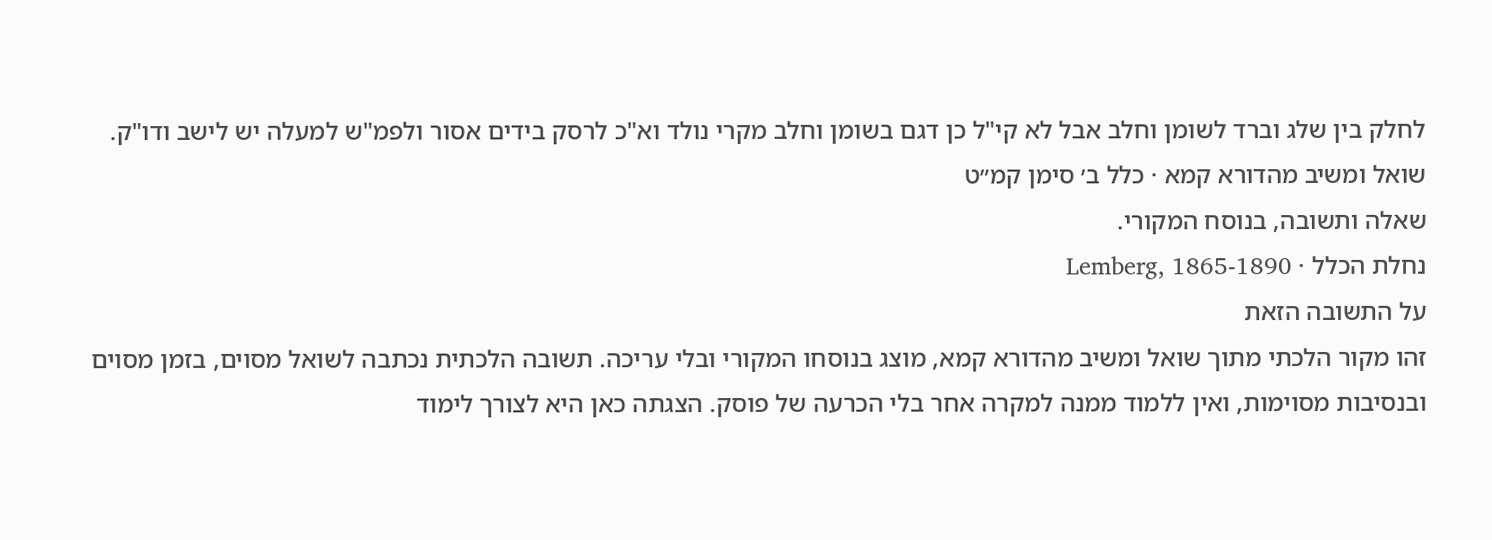לחלק בין שלג וברד לשומן וחלב אבל לא קי"ל כן דגם בשומן וחלב מקרי נולד וא"כ לרסק בידים אסור ולפמ"ש למעלה יש לישב ודו"ק.
שואל ומשיב מהדורא קמא · כלל ב׳ סימן קמ״ט
שאלה ותשובה, בנוסח המקורי.
נחלת הכלל · Lemberg, 1865-1890
על התשובה הזאת
זהו מקור הלכתי מתוך שואל ומשיב מהדורא קמא, מוצג בנוסחו המקורי ובלי עריכה. תשובה הלכתית נכתבה לשואל מסוים, בזמן מסוים ובנסיבות מסוימות, ואין ללמוד ממנה למקרה אחר בלי הכרעה של פוסק. הצגתה כאן היא לצורך לימוד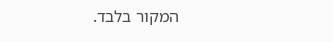המקור בלבד.